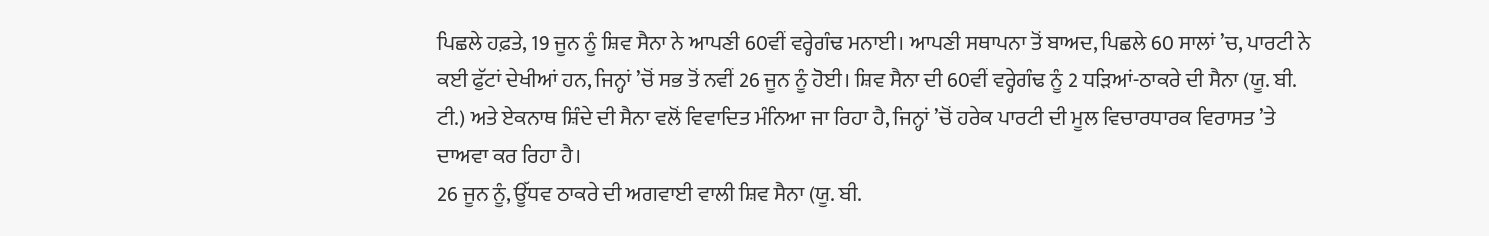ਪਿਛਲੇ ਹਫ਼ਤੇ, 19 ਜੂਨ ਨੂੰ ਸ਼ਿਵ ਸੈਨਾ ਨੇ ਆਪਣੀ 60ਵੀਂ ਵਰ੍ਹੇਗੰਢ ਮਨਾਈ। ਆਪਣੀ ਸਥਾਪਨਾ ਤੋਂ ਬਾਅਦ, ਪਿਛਲੇ 60 ਸਾਲਾਂ ’ਚ, ਪਾਰਟੀ ਨੇ ਕਈ ਫੁੱਟਾਂ ਦੇਖੀਆਂ ਹਨ, ਜਿਨ੍ਹਾਂ ’ਚੋਂ ਸਭ ਤੋਂ ਨਵੀਂ 26 ਜੂਨ ਨੂੰ ਹੋਈ। ਸ਼ਿਵ ਸੈਨਾ ਦੀ 60ਵੀਂ ਵਰ੍ਹੇਗੰਢ ਨੂੰ 2 ਧੜਿਆਂ-ਠਾਕਰੇ ਦੀ ਸੈਨਾ (ਯੂ. ਬੀ. ਟੀ.) ਅਤੇ ਏਕਨਾਥ ਸ਼ਿੰਦੇ ਦੀ ਸੈਨਾ ਵਲੋਂ ਵਿਵਾਦਿਤ ਮੰਨਿਆ ਜਾ ਰਿਹਾ ਹੈ, ਜਿਨ੍ਹਾਂ ’ਚੋਂ ਹਰੇਕ ਪਾਰਟੀ ਦੀ ਮੂਲ ਵਿਚਾਰਧਾਰਕ ਵਿਰਾਸਤ ’ਤੇ ਦਾਅਵਾ ਕਰ ਰਿਹਾ ਹੈ।
26 ਜੂਨ ਨੂੰ, ਊੱਧਵ ਠਾਕਰੇ ਦੀ ਅਗਵਾਈ ਵਾਲੀ ਸ਼ਿਵ ਸੈਨਾ (ਯੂ. ਬੀ.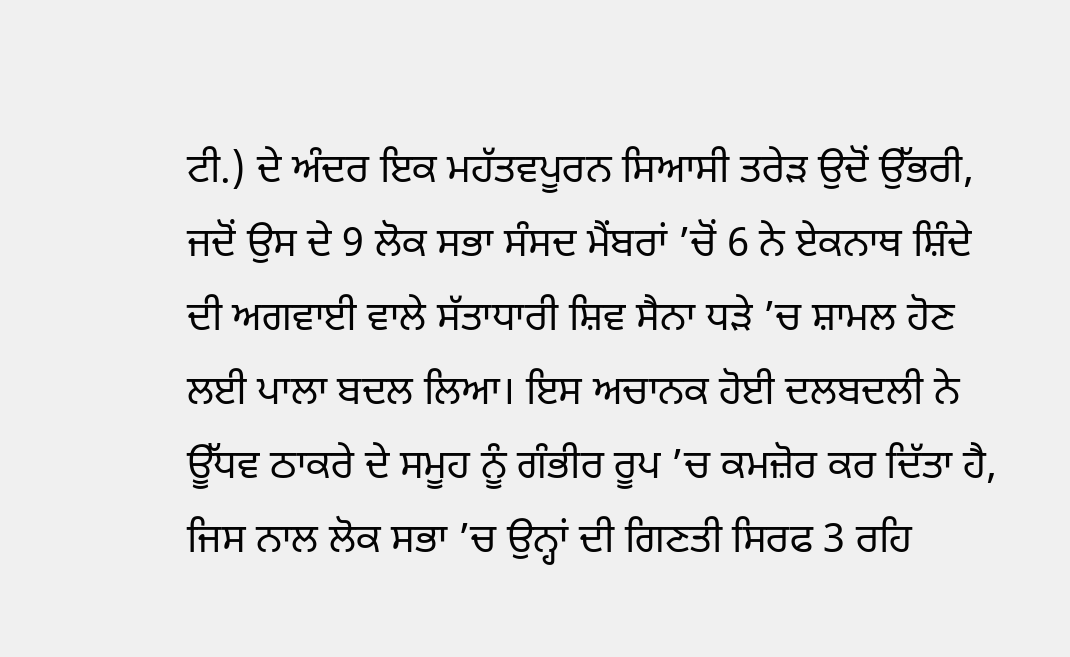ਟੀ.) ਦੇ ਅੰਦਰ ਇਕ ਮਹੱਤਵਪੂਰਨ ਸਿਆਸੀ ਤਰੇੜ ਉਦੋਂ ਉੱਭਰੀ, ਜਦੋਂ ਉਸ ਦੇ 9 ਲੋਕ ਸਭਾ ਸੰਸਦ ਮੈਂਬਰਾਂ ’ਚੋਂ 6 ਨੇ ਏਕਨਾਥ ਸ਼ਿੰਦੇ ਦੀ ਅਗਵਾਈ ਵਾਲੇ ਸੱਤਾਧਾਰੀ ਸ਼ਿਵ ਸੈਨਾ ਧੜੇ ’ਚ ਸ਼ਾਮਲ ਹੋਣ ਲਈ ਪਾਲਾ ਬਦਲ ਲਿਆ। ਇਸ ਅਚਾਨਕ ਹੋਈ ਦਲਬਦਲੀ ਨੇ ਊੱਧਵ ਠਾਕਰੇ ਦੇ ਸਮੂਹ ਨੂੰ ਗੰਭੀਰ ਰੂਪ ’ਚ ਕਮਜ਼ੋਰ ਕਰ ਦਿੱਤਾ ਹੈ, ਜਿਸ ਨਾਲ ਲੋਕ ਸਭਾ ’ਚ ਉਨ੍ਹਾਂ ਦੀ ਗਿਣਤੀ ਸਿਰਫ 3 ਰਹਿ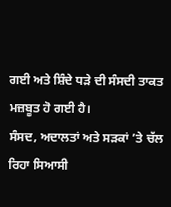ਗਈ ਅਤੇ ਸ਼ਿੰਦੇ ਧੜੇ ਦੀ ਸੰਸਦੀ ਤਾਕਤ ਮਜ਼ਬੂਤ ਹੋ ਗਈ ਹੈ।
ਸੰਸਦ, ਅਦਾਲਤਾਂ ਅਤੇ ਸੜਕਾਂ ’ਤੇ ਚੱਲ ਰਿਹਾ ਸਿਆਸੀ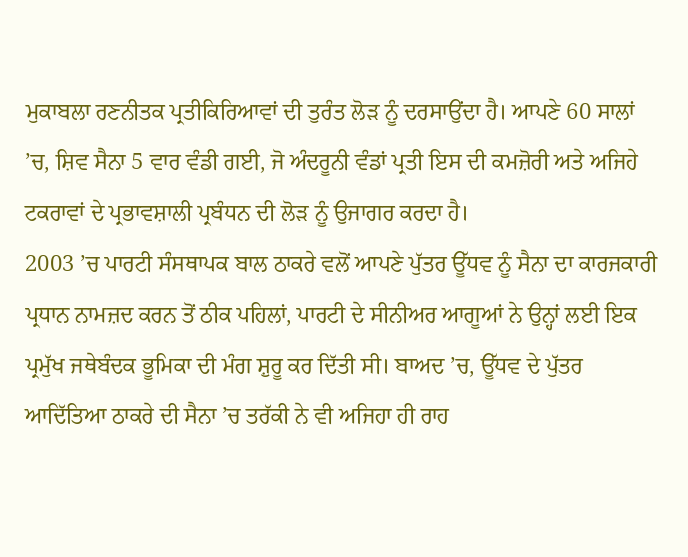ਮੁਕਾਬਲਾ ਰਣਨੀਤਕ ਪ੍ਰਤੀਕਿਰਿਆਵਾਂ ਦੀ ਤੁਰੰਤ ਲੋੜ ਨੂੰ ਦਰਸਾਉਂਦਾ ਹੈ। ਆਪਣੇ 60 ਸਾਲਾਂ ’ਚ, ਸ਼ਿਵ ਸੈਨਾ 5 ਵਾਰ ਵੰਡੀ ਗਈ, ਜੋ ਅੰਦਰੂਨੀ ਵੰਡਾਂ ਪ੍ਰਤੀ ਇਸ ਦੀ ਕਮਜ਼ੋਰੀ ਅਤੇ ਅਜਿਹੇ ਟਕਰਾਵਾਂ ਦੇ ਪ੍ਰਭਾਵਸ਼ਾਲੀ ਪ੍ਰਬੰਧਨ ਦੀ ਲੋੜ ਨੂੰ ਉਜਾਗਰ ਕਰਦਾ ਹੈ।
2003 ’ਚ ਪਾਰਟੀ ਸੰਸਥਾਪਕ ਬਾਲ ਠਾਕਰੇ ਵਲੋਂ ਆਪਣੇ ਪੁੱਤਰ ਊੱਧਵ ਨੂੰ ਸੈਨਾ ਦਾ ਕਾਰਜਕਾਰੀ ਪ੍ਰਧਾਨ ਨਾਮਜ਼ਦ ਕਰਨ ਤੋਂ ਠੀਕ ਪਹਿਲਾਂ, ਪਾਰਟੀ ਦੇ ਸੀਨੀਅਰ ਆਗੂਆਂ ਨੇ ਉਨ੍ਹਾਂ ਲਈ ਇਕ ਪ੍ਰਮੁੱਖ ਜਥੇਬੰਦਕ ਭੂਮਿਕਾ ਦੀ ਮੰਗ ਸ਼ੁਰੂ ਕਰ ਦਿੱਤੀ ਸੀ। ਬਾਅਦ ’ਚ, ਊੱਧਵ ਦੇ ਪੁੱਤਰ ਆਦਿੱਤਿਆ ਠਾਕਰੇ ਦੀ ਸੈਨਾ ’ਚ ਤਰੱਕੀ ਨੇ ਵੀ ਅਜਿਹਾ ਹੀ ਰਾਹ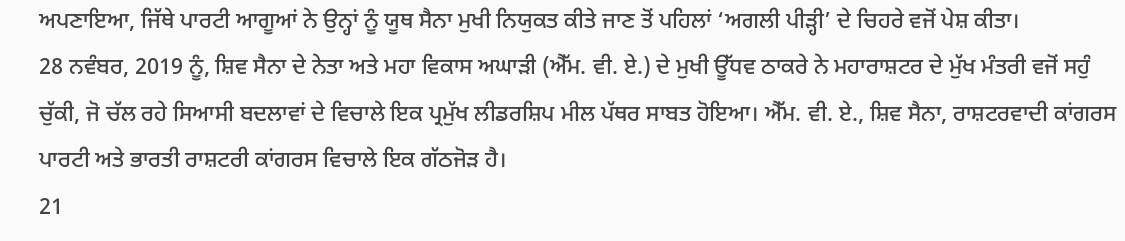ਅਪਣਾਇਆ, ਜਿੱਥੇ ਪਾਰਟੀ ਆਗੂਆਂ ਨੇ ਉਨ੍ਹਾਂ ਨੂੰ ਯੂਥ ਸੈਨਾ ਮੁਖੀ ਨਿਯੁਕਤ ਕੀਤੇ ਜਾਣ ਤੋਂ ਪਹਿਲਾਂ ‘ਅਗਲੀ ਪੀੜ੍ਹੀ’ ਦੇ ਚਿਹਰੇ ਵਜੋਂ ਪੇਸ਼ ਕੀਤਾ।
28 ਨਵੰਬਰ, 2019 ਨੂੰ, ਸ਼ਿਵ ਸੈਨਾ ਦੇ ਨੇਤਾ ਅਤੇ ਮਹਾ ਵਿਕਾਸ ਅਘਾੜੀ (ਐੱਮ. ਵੀ. ਏ.) ਦੇ ਮੁਖੀ ਊੱਧਵ ਠਾਕਰੇ ਨੇ ਮਹਾਰਾਸ਼ਟਰ ਦੇ ਮੁੱਖ ਮੰਤਰੀ ਵਜੋਂ ਸਹੁੰ ਚੁੱਕੀ, ਜੋ ਚੱਲ ਰਹੇ ਸਿਆਸੀ ਬਦਲਾਵਾਂ ਦੇ ਵਿਚਾਲੇ ਇਕ ਪ੍ਰਮੁੱਖ ਲੀਡਰਸ਼ਿਪ ਮੀਲ ਪੱਥਰ ਸਾਬਤ ਹੋਇਆ। ਐੱਮ. ਵੀ. ਏ., ਸ਼ਿਵ ਸੈਨਾ, ਰਾਸ਼ਟਰਵਾਦੀ ਕਾਂਗਰਸ ਪਾਰਟੀ ਅਤੇ ਭਾਰਤੀ ਰਾਸ਼ਟਰੀ ਕਾਂਗਰਸ ਵਿਚਾਲੇ ਇਕ ਗੱਠਜੋੜ ਹੈ।
21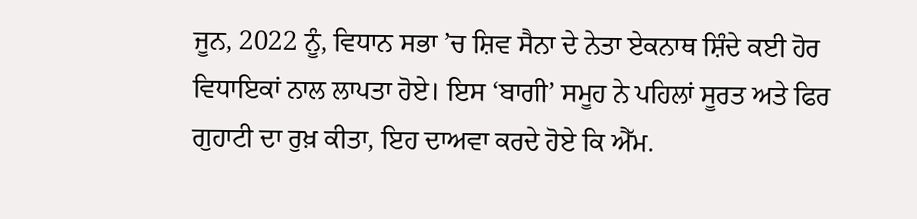ਜੂਨ, 2022 ਨੂੰ, ਵਿਧਾਨ ਸਭਾ ’ਚ ਸ਼ਿਵ ਸੈਨਾ ਦੇ ਨੇਤਾ ਏਕਨਾਥ ਸ਼ਿੰਦੇ ਕਈ ਹੋਰ ਵਿਧਾਇਕਾਂ ਨਾਲ ਲਾਪਤਾ ਹੋਏ। ਇਸ ‘ਬਾਗੀ’ ਸਮੂਹ ਨੇ ਪਹਿਲਾਂ ਸੂਰਤ ਅਤੇ ਫਿਰ ਗੁਹਾਟੀ ਦਾ ਰੁਖ਼ ਕੀਤਾ, ਇਹ ਦਾਅਵਾ ਕਰਦੇ ਹੋਏ ਕਿ ਐੱਮ.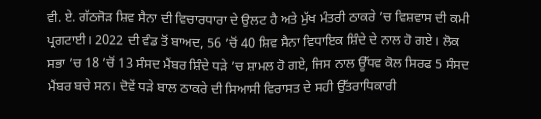ਵੀ. ਏ. ਗੱਠਜੋੜ ਸ਼ਿਵ ਸੈਨਾ ਦੀ ਵਿਚਾਰਧਾਰਾ ਦੇ ਉਲਟ ਹੈ ਅਤੇ ਮੁੱਖ ਮੰਤਰੀ ਠਾਕਰੇ ’ਚ ਵਿਸ਼ਵਾਸ ਦੀ ਕਮੀ ਪ੍ਰਗਟਾਈ। 2022 ਦੀ ਵੰਡ ਤੋਂ ਬਾਅਦ, 56 ’ਚੋਂ 40 ਸ਼ਿਵ ਸੈਨਾ ਵਿਧਾਇਕ ਸ਼ਿੰਦੇ ਦੇ ਨਾਲ ਹੋ ਗਏ। ਲੋਕ ਸਭਾ ’ਚ 18 ’ਚੋਂ 13 ਸੰਸਦ ਮੈਂਬਰ ਸ਼ਿੰਦੇ ਧੜੇ ’ਚ ਸ਼ਾਮਲ ਹੋ ਗਏ, ਜਿਸ ਨਾਲ ਊੱਧਵ ਕੋਲ ਸਿਰਫ 5 ਸੰਸਦ ਮੈਂਬਰ ਬਚੇ ਸਨ। ਦੋਵੇਂ ਧੜੇ ਬਾਲ ਠਾਕਰੇ ਦੀ ਸਿਆਸੀ ਵਿਰਾਸਤ ਦੇ ਸਹੀ ਉੱਤਰਾਧਿਕਾਰੀ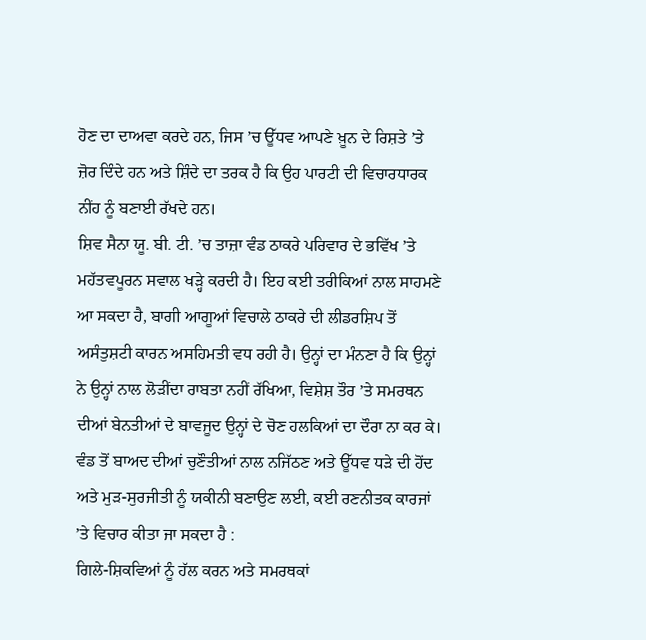ਹੋਣ ਦਾ ਦਾਅਵਾ ਕਰਦੇ ਹਨ, ਜਿਸ ’ਚ ਊੱਧਵ ਆਪਣੇ ਖ਼ੂਨ ਦੇ ਰਿਸ਼ਤੇ ’ਤੇ ਜ਼ੋਰ ਦਿੰਦੇ ਹਨ ਅਤੇ ਸ਼ਿੰਦੇ ਦਾ ਤਰਕ ਹੈ ਕਿ ਉਹ ਪਾਰਟੀ ਦੀ ਵਿਚਾਰਧਾਰਕ ਨੀਂਹ ਨੂੰ ਬਣਾਈ ਰੱਖਦੇ ਹਨ।
ਸ਼ਿਵ ਸੈਨਾ ਯੂ. ਬੀ. ਟੀ. ’ਚ ਤਾਜ਼ਾ ਵੰਡ ਠਾਕਰੇ ਪਰਿਵਾਰ ਦੇ ਭਵਿੱਖ ’ਤੇ ਮਹੱਤਵਪੂਰਨ ਸਵਾਲ ਖੜ੍ਹੇ ਕਰਦੀ ਹੈ। ਇਹ ਕਈ ਤਰੀਕਿਆਂ ਨਾਲ ਸਾਹਮਣੇ ਆ ਸਕਦਾ ਹੈ, ਬਾਗੀ ਆਗੂਆਂ ਵਿਚਾਲੇ ਠਾਕਰੇ ਦੀ ਲੀਡਰਸ਼ਿਪ ਤੋਂ ਅਸੰਤੁਸ਼ਟੀ ਕਾਰਨ ਅਸਹਿਮਤੀ ਵਧ ਰਹੀ ਹੈ। ਉਨ੍ਹਾਂ ਦਾ ਮੰਨਣਾ ਹੈ ਕਿ ਉਨ੍ਹਾਂ ਨੇ ਉਨ੍ਹਾਂ ਨਾਲ ਲੋੜੀਂਦਾ ਰਾਬਤਾ ਨਹੀਂ ਰੱਖਿਆ, ਵਿਸ਼ੇਸ਼ ਤੌਰ ’ਤੇ ਸਮਰਥਨ ਦੀਆਂ ਬੇਨਤੀਆਂ ਦੇ ਬਾਵਜੂਦ ਉਨ੍ਹਾਂ ਦੇ ਚੋਣ ਹਲਕਿਆਂ ਦਾ ਦੌਰਾ ਨਾ ਕਰ ਕੇ।
ਵੰਡ ਤੋਂ ਬਾਅਦ ਦੀਆਂ ਚੁਣੌਤੀਆਂ ਨਾਲ ਨਜਿੱਠਣ ਅਤੇ ਊੱਧਵ ਧੜੇ ਦੀ ਹੋਂਦ ਅਤੇ ਮੁੜ-ਸੁਰਜੀਤੀ ਨੂੰ ਯਕੀਨੀ ਬਣਾਉਣ ਲਈ, ਕਈ ਰਣਨੀਤਕ ਕਾਰਜਾਂ ’ਤੇ ਵਿਚਾਰ ਕੀਤਾ ਜਾ ਸਕਦਾ ਹੈ :
ਗਿਲੇ-ਸ਼ਿਕਵਿਆਂ ਨੂੰ ਹੱਲ ਕਰਨ ਅਤੇ ਸਮਰਥਕਾਂ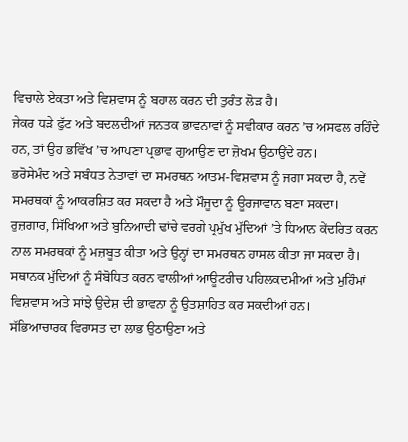ਵਿਚਾਲੇ ਏਕਤਾ ਅਤੇ ਵਿਸ਼ਵਾਸ ਨੂੰ ਬਹਾਲ ਕਰਨ ਦੀ ਤੁਰੰਤ ਲੋੜ ਹੈ।
ਜੇਕਰ ਧੜੇ ਫੁੱਟ ਅਤੇ ਬਦਲਦੀਆਂ ਜਨਤਕ ਭਾਵਨਾਵਾਂ ਨੂੰ ਸਵੀਕਾਰ ਕਰਨ ’ਚ ਅਸਫਲ ਰਹਿੰਦੇ ਹਨ, ਤਾਂ ਉਹ ਭਵਿੱਖ ’ਚ ਆਪਣਾ ਪ੍ਰਭਾਵ ਗੁਆਉਣ ਦਾ ਜ਼ੋਖਮ ਉਠਾਉਂਦੇ ਹਨ।
ਭਰੋਸੇਮੰਦ ਅਤੇ ਸਬੰਧਤ ਨੇਤਾਵਾਂ ਦਾ ਸਮਰਥਨ ਆਤਮ-ਵਿਸ਼ਵਾਸ ਨੂੰ ਜਗਾ ਸਕਦਾ ਹੈ, ਨਵੇਂ ਸਮਰਥਕਾਂ ਨੂੰ ਆਕਰਸ਼ਿਤ ਕਰ ਸਕਦਾ ਹੈ ਅਤੇ ਮੌਜੂਦਾ ਨੂੰ ਊਰਜਾਵਾਨ ਬਣਾ ਸਕਦਾ।
ਰੁਜ਼ਗਾਰ, ਸਿੱਖਿਆ ਅਤੇ ਬੁਨਿਆਦੀ ਢਾਂਚੇ ਵਰਗੇ ਪ੍ਰਮੁੱਖ ਮੁੱਦਿਆਂ ’ਤੇ ਧਿਆਨ ਕੇਂਦਰਿਤ ਕਰਨ ਨਾਲ ਸਮਰਥਕਾਂ ਨੂੰ ਮਜ਼ਬੂਤ ਕੀਤਾ ਅਤੇ ਉਨ੍ਹਾਂ ਦਾ ਸਮਰਥਨ ਹਾਸਲ ਕੀਤਾ ਜਾ ਸਕਦਾ ਹੈ।
ਸਥਾਨਕ ਮੁੱਦਿਆਂ ਨੂੰ ਸੰਬੋਧਿਤ ਕਰਨ ਵਾਲੀਆਂ ਆਊਟਰੀਚ ਪਹਿਲਕਦਮੀਆਂ ਅਤੇ ਮੁਹਿੰਮਾਂ ਵਿਸ਼ਵਾਸ ਅਤੇ ਸਾਂਝੇ ਉਦੇਸ਼ ਦੀ ਭਾਵਨਾ ਨੂੰ ਉਤਸ਼ਾਹਿਤ ਕਰ ਸਕਦੀਆਂ ਹਨ।
ਸੱਭਿਆਚਾਰਕ ਵਿਰਾਸਤ ਦਾ ਲਾਭ ਉਠਾਉਣਾ ਅਤੇ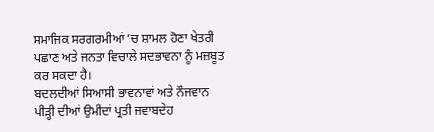ਸਮਾਜਿਕ ਸਰਗਰਮੀਆਂ ’ਚ ਸ਼ਾਮਲ ਹੋਣਾ ਖੇਤਰੀ ਪਛਾਣ ਅਤੇ ਜਨਤਾ ਵਿਚਾਲੇ ਸਦਭਾਵਨਾ ਨੂੰ ਮਜ਼ਬੂਤ ਕਰ ਸਕਦਾ ਹੈ।
ਬਦਲਦੀਆਂ ਸਿਆਸੀ ਭਾਵਨਾਵਾਂ ਅਤੇ ਨੌਜਵਾਨ ਪੀੜ੍ਹੀ ਦੀਆਂ ਉਮੀਦਾਂ ਪ੍ਰਤੀ ਜਵਾਬਦੇਹ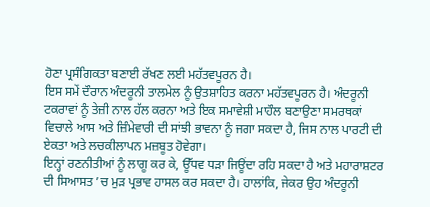ਹੋਣਾ ਪ੍ਰਸੰਗਿਕਤਾ ਬਣਾਈ ਰੱਖਣ ਲਈ ਮਹੱਤਵਪੂਰਨ ਹੈ।
ਇਸ ਸਮੇਂ ਦੌਰਾਨ ਅੰਦਰੂਨੀ ਤਾਲਮੇਲ ਨੂੰ ਉਤਸ਼ਾਹਿਤ ਕਰਨਾ ਮਹੱਤਵਪੂਰਨ ਹੈ। ਅੰਦਰੂਨੀ ਟਕਰਾਵਾਂ ਨੂੰ ਤੇਜ਼ੀ ਨਾਲ ਹੱਲ ਕਰਨਾ ਅਤੇ ਇਕ ਸਮਾਵੇਸ਼ੀ ਮਾਹੌਲ ਬਣਾਉਣਾ ਸਮਰਥਕਾਂ ਵਿਚਾਲੇ ਆਸ ਅਤੇ ਜ਼ਿੰਮੇਵਾਰੀ ਦੀ ਸਾਂਝੀ ਭਾਵਨਾ ਨੂੰ ਜਗਾ ਸਕਦਾ ਹੈ, ਜਿਸ ਨਾਲ ਪਾਰਟੀ ਦੀ ਏਕਤਾ ਅਤੇ ਲਚਕੀਲਾਪਨ ਮਜ਼ਬੂਤ ਹੋਵੇਗਾ।
ਇਨ੍ਹਾਂ ਰਣਨੀਤੀਆਂ ਨੂੰ ਲਾਗੂ ਕਰ ਕੇ, ਊੱਧਵ ਧੜਾ ਜਿਊਂਦਾ ਰਹਿ ਸਕਦਾ ਹੈ ਅਤੇ ਮਹਾਰਾਸ਼ਟਰ ਦੀ ਸਿਆਸਤ ’ਚ ਮੁੜ ਪ੍ਰਭਾਵ ਹਾਸਲ ਕਰ ਸਕਦਾ ਹੈ। ਹਾਲਾਂਕਿ, ਜੇਕਰ ਉਹ ਅੰਦਰੂਨੀ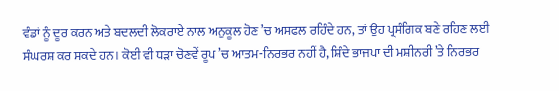ਵੰਡਾਂ ਨੂੰ ਦੂਰ ਕਰਨ ਅਤੇ ਬਦਲਦੀ ਲੋਕਰਾਏ ਨਾਲ ਅਨੁਕੂਲ ਹੋਣ ’ਚ ਅਸਫਲ ਰਹਿੰਦੇ ਹਨ, ਤਾਂ ਉਹ ਪ੍ਰਸੰਗਿਕ ਬਣੇ ਰਹਿਣ ਲਈ ਸੰਘਰਸ਼ ਕਰ ਸਕਦੇ ਹਨ। ਕੋਈ ਵੀ ਧੜਾ ਚੋਣਵੇਂ ਰੂਪ ’ਚ ਆਤਮ-ਨਿਰਭਰ ਨਹੀਂ ਹੈ, ਸ਼ਿੰਦੇ ਭਾਜਪਾ ਦੀ ਮਸ਼ੀਨਰੀ ’ਤੇ ਨਿਰਭਰ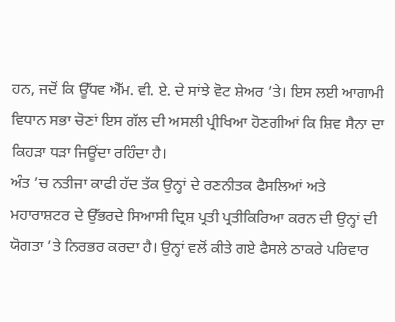ਹਨ, ਜਦੋਂ ਕਿ ਊੱਧਵ ਐੱਮ. ਵੀ. ਏ. ਦੇ ਸਾਂਝੇ ਵੋਟ ਸ਼ੇਅਰ ’ਤੇ। ਇਸ ਲਈ ਆਗਾਮੀ ਵਿਧਾਨ ਸਭਾ ਚੋਣਾਂ ਇਸ ਗੱਲ ਦੀ ਅਸਲੀ ਪ੍ਰੀਖਿਆ ਹੋਣਗੀਆਂ ਕਿ ਸ਼ਿਵ ਸੈਨਾ ਦਾ ਕਿਹੜਾ ਧੜਾ ਜਿਊਂਦਾ ਰਹਿੰਦਾ ਹੈ।
ਅੰਤ ’ਚ ਨਤੀਜਾ ਕਾਫੀ ਹੱਦ ਤੱਕ ਉਨ੍ਹਾਂ ਦੇ ਰਣਨੀਤਕ ਫੈਸਲਿਆਂ ਅਤੇ ਮਹਾਰਾਸ਼ਟਰ ਦੇ ਉੱਭਰਦੇ ਸਿਆਸੀ ਦ੍ਰਿਸ਼ ਪ੍ਰਤੀ ਪ੍ਰਤੀਕਿਰਿਆ ਕਰਨ ਦੀ ਉਨ੍ਹਾਂ ਦੀ ਯੋਗਤਾ ’ਤੇ ਨਿਰਭਰ ਕਰਦਾ ਹੈ। ਉਨ੍ਹਾਂ ਵਲੋਂ ਕੀਤੇ ਗਏ ਫੈਸਲੇ ਠਾਕਰੇ ਪਰਿਵਾਰ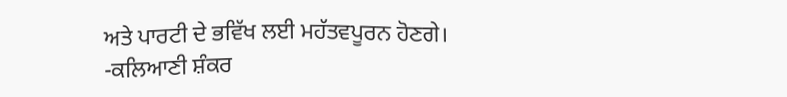ਅਤੇ ਪਾਰਟੀ ਦੇ ਭਵਿੱਖ ਲਈ ਮਹੱਤਵਪੂਰਨ ਹੋਣਗੇ।
-ਕਲਿਆਣੀ ਸ਼ੰਕਰ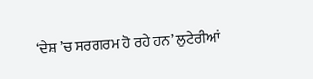‘ਦੇਸ਼ ’ਚ ਸਰਗਰਮ ਹੋ ਰਹੇ ਹਨ’ ਲੁਟੇਰੀਆਂ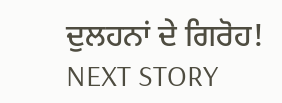ਦੁਲਹਨਾਂ ਦੇ ਗਿਰੋਹ!
NEXT STORY